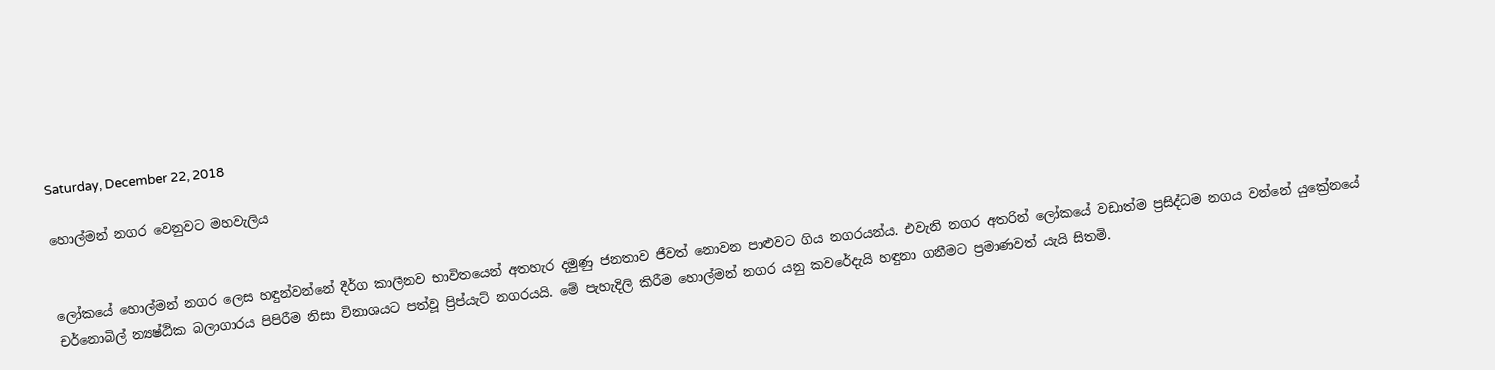Saturday, December 22, 2018

හොල්මන් නගර වෙනුවට මහවැලිය


ලෝකයේ හොල්මන් නගර ලෙස හඳුන්වන්නේ දීර්ග කාලීනව භාවිතයෙන් අතහැර දමුණු ජනතාව ජීවත් නොවන පාළුවට ගිය නගරයන්ය. එවැනි නගර අතරින් ලෝකයේ වඩාත්ම ප්‍රසිද්ධම නගය වන්නේ යුක්‍රේනයේ චර්නොබිල් න්‍යෂ්ඨික බලාගාරය පිපිරීම නිසා විනාශයට පත්වූ ප්‍රිප්යැට් නගරයයි. මේ පැහැදිලි කිරීම හොල්මන් නගර යනු කවරේදැයි හඳුනා ගනීමට ප්‍රමාණවත් යැයි සිතමි.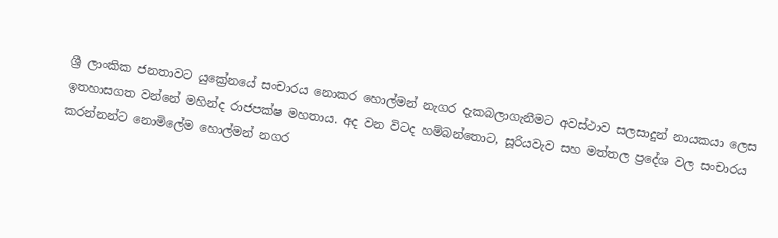ශ්‍රී ලාංකික ජනතාවට යුක්‍රේනයේ සංචාරය නොකර හොල්මන් නැගර දැකබලාගැනීමට අවස්ථාව සලසාදුන් නායකයා ලෙස ඉතහාසගත වන්නේ මහින්ද රාජපක්ෂ මහතාය. අද වන විටද හම්බන්තොට, සූරියවැව සහ මත්තල ප්‍රදේශ වල සංචාරය කරන්නන්ට නොමිලේම හොල්මන් නගර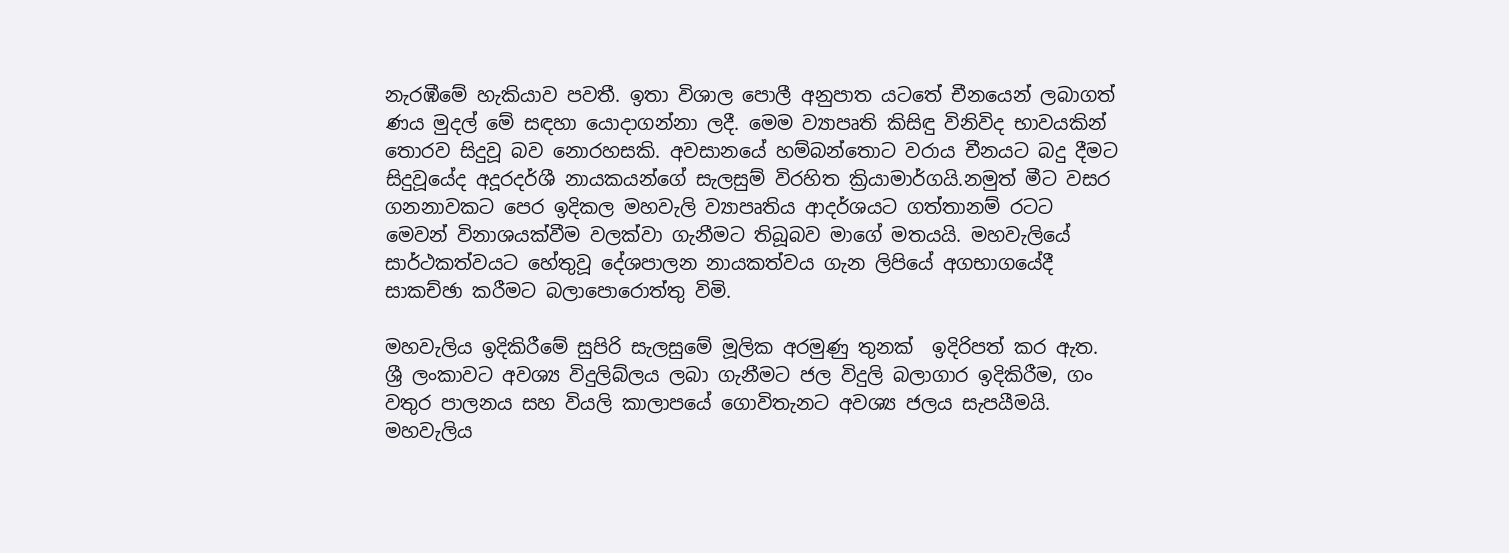නැරඹීමේ හැකියාව පවතී. ඉතා විශාල පොලී අනුපාත යටතේ චීනයෙන් ලබාගත් ණය මුදල් මේ සඳහා යොදාගන්නා ලදී. මෙම ව්‍යාපෘති කිසිඳු විනිවිද භාවයකින් තොරව සිදුවූ බව නොරහසකි. අවසානයේ හම්බන්තොට වරාය චීනයට බදු දීමට සිදුවූයේද අදූරදර්ශී නායකයන්ගේ සැලසුම් විරහිත ක්‍රියාමාර්ගයි.නමුත් මීට වසර ගනනාවකට පෙර ඉදිකල මහවැලි ව්‍යාපෘතිය ආදර්ශයට ගත්තානම් රටට මෙවන් විනාශයක්වීම වලක්වා ගැනීමට තිබූබව මාගේ මතයයි. මහවැලියේ සාර්ථකත්වයට හේතුවූ දේශපාලන නායකත්වය ගැන ලිපියේ අගභාගයේදී සාකච්ඡා කරීමට බලාපොරොත්තු විමි.

මහවැලිය ඉදිකිරීමේ සුපිරි සැලසුමේ මූලික අරමුණු තුනක්  ඉදිරිපත් කර ඇත. ශ්‍රී ලංකාවට අවශ්‍ය විදුලිබ්ලය ලබා ගැනීමට ජල විදුලි බලාගාර ඉදිකිරීම, ගං වතුර පාලනය සහ වියලි කාලාපයේ ගොවිතැනට අවශ්‍ය ජලය සැපයීමයි. මහවැලිය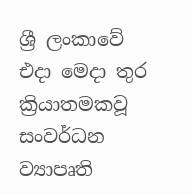ශ්‍රී ලංකාවේ එදා මෙදා තුර ක්‍රියාතමකවූ සංවර්ධන ව්‍යාපෘති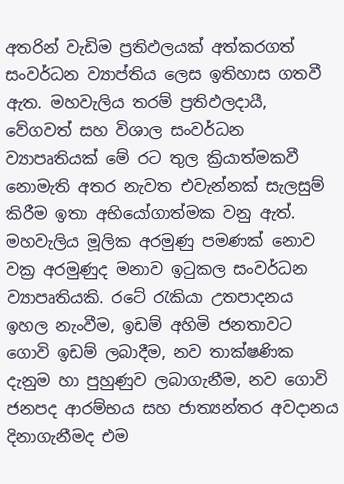අතරින් වැඩිම ප්‍රතිඵලයක් අත්කරගත් සංවර්ධන ව්‍යාප්තිය ලෙස ඉතිහාස ගතවී ඇත. මහවැලිය තරම් ප්‍රතිඵලදායී, වේගවත් සහ විශාල සංවර්ධන ව්‍යාපෘතියක් මේ රට තුල ක්‍රියාත්මකවී නොමැති අතර නැවත එවැන්නක් සැලසුම් කිරීම ඉතා අභියෝගාත්මක වනු ඇත්. මහවැලිය මූලික අරමුණු පමණක් නොව වක්‍ර අරමුණුද මනාව ඉටුකල සංවර්ධන ව්‍යාපෘතියකි. රටේ රැකියා උතපාදනය ඉහල නැංවීම, ඉඩම් අහිමි ජනතාවට ගොවි ඉඩම් ලබාදීම, නව තාක්ෂණික දැනුම හා පුහුණුව ලබාගැනීම, නව ගොවි ජනපද ආරම්භය සහ ජාත්‍යන්තර අවදානය දිනාගැනීමද එම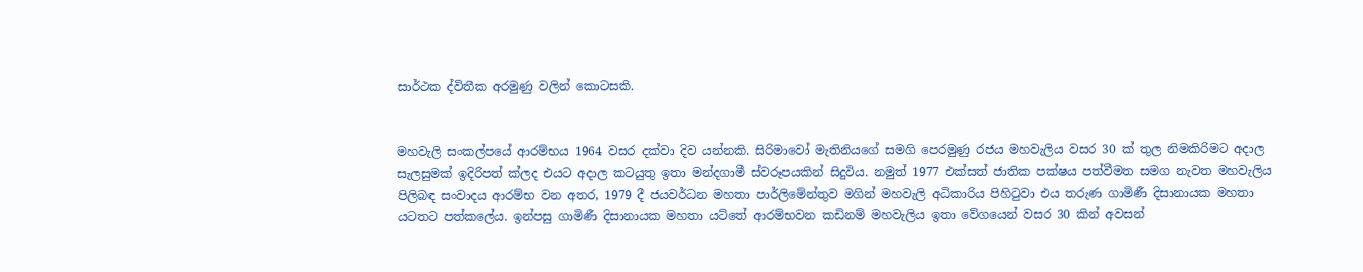සාර්ථක ද්විතීක අරමුණු වලින් කොටසකි.


මහවැලි සංකල්පයේ ආරම්භය 1964 වසර දක්වා දිව යන්නකි. සිරිමාවෝ මැතිනියගේ සමගි පෙරමුණු රජය මහවැලිය වසර 30 ක් තුල නිමකිරිමට අදාල සැලසුමක් ඉදිරිපත් ක්ලද එයට අදාල කටයුතු ඉතා මන්දගාමී ස්වරූපයකින් සිදුවිය. නමුත් 1977 එක්සත් ජාතික පක්ෂය පත්වීමත සමග නැවත මහවැලිය පිලිබඳ සංවාදය ආරම්භ වන අතර, 1979 දී ජයවර්ධන මහතා පාර්ලිමේන්තුව මගින් මහවැලි අධිකාරිය පිහිටුවා එය තරුණ ගාමිණී දිසානායක මහතා යටතට පත්කලේය. ඉන්පසු ගාමිණී දිසානායක මහතා යට්තේ ආරම්භවන කඩිනම් මහවැලිය ඉතා වේගයෙන් වසර 30 කින් අවසන්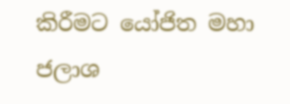කිරීමට යෝජිත මහා ජලාශ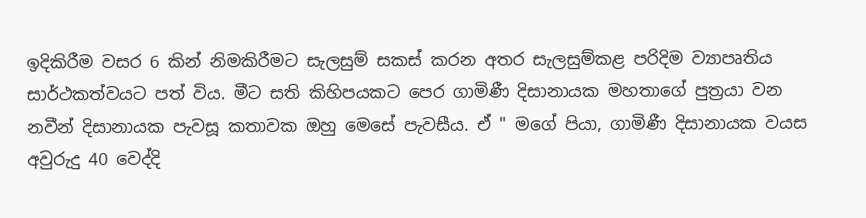ඉදිකිරීම වසර 6 කින් නිමකිරීමට සැලසුම් සකස් කරන අතර සැලසුම්කළ පරිදිම ව්‍යාපෘතිය සාර්ථකත්වයට පත් විය. මීට සති කිහිපයකට පෙර ගාමිණී දිසානායක මහතාගේ පුත්‍රයා වන නවීන් දිසානායක පැවසූ කතාවක ඔහු මෙසේ පැවසීය. ඒ " මගේ පියා, ගාමිණී දිසානායක වයස අවුරුදු 40 වෙද්දි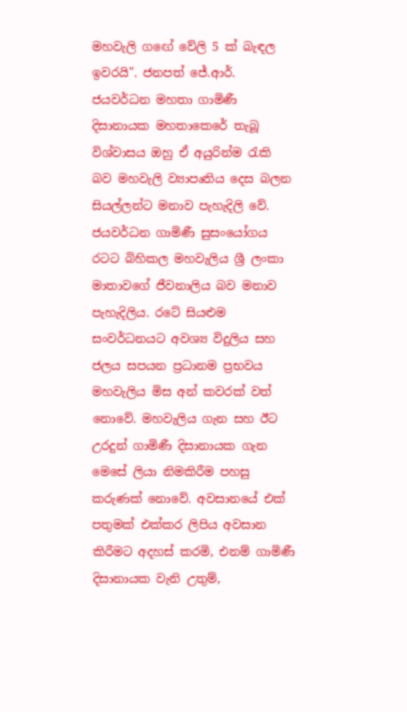මහවැලි ගඟේ වේලි 5 ක් බැඳල ඉවරයි". ජනපත් ජේ.ආර්. ජයවර්ධන මහතා ගාමිණී දිසානායක මහතාකෙරේ තැබූ විශ්වාසය ඔහු ඒ අයුරින්ම රැකි බව මහවැලි ව්‍යාපෘතිය දෙස බලන සියල්ලන්ට මනාව පැහැදිලි වේ. ජයවර්ධන ගාමිණී සුසංයෝගය  රටට බිහිකල මහවැලිය ශ්‍රී ලංකා මාතාවගේ ජීවනාලිය බව මනාව පැහැදිලිය. රටේ සියළුම සංවර්ධනයට අවශ්‍ය විදුලිය සහ ජලය සපයන ප්‍රධානම ප්‍රභවය මහවැලිය මිස අන් කවරක් වත් නොවේ. මහවැලිය ගැන සහ ඊට උරදුන් ගාමිණී දිසානායක ගැන මෙසේ ලියා නිමකිරීම පහසු කරුණක් නොවේ. අවසානයේ එක් පතුමක් එක්කර ලිපිය අවසාන කිරීමට අදහස් කරමි, එනම් ගාමිණී දිසානායක වැනි උතුම්,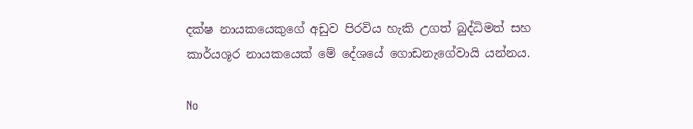දක්ෂ නායකයෙකුගේ අඩුව පිරවිය හැකි උගත් බුද්ධිමත් සහ කාර්යශූර නායකයෙක් මේ දේශයේ ගොඩනැගේවායි යන්නය.

No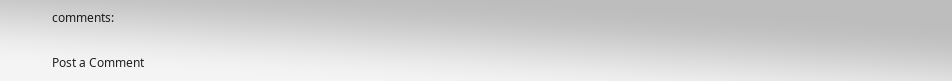comments:

Post a Comment